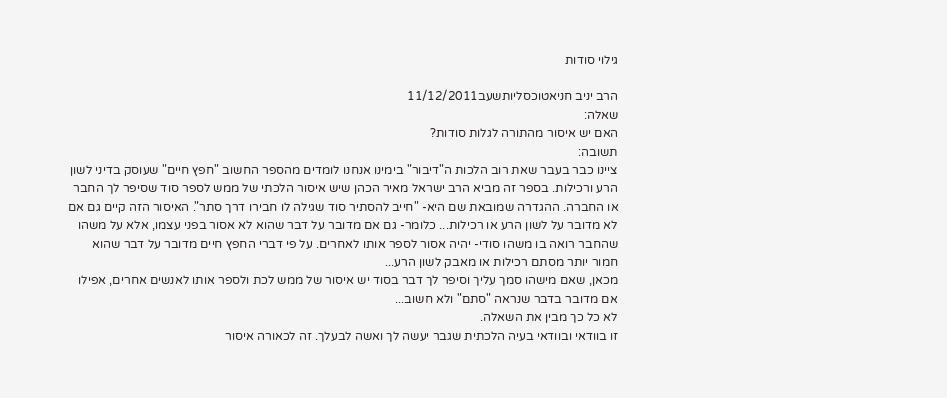גילוי סודות

הרב יניב חניאטוכסליותשעב11/12/2011
שאלה:
האם יש איסור מהתורה לגלות סודות?
תשובה:
ציינו כבר בעבר שאת רוב הלכות ה"דיבור" בימינו אנחנו לומדים מהספר החשוב "חפץ חיים" שעוסק בדיני לשון הרע ורכילות. בספר זה מביא הרב ישראל מאיר הכהן שיש איסור הלכתי של ממש לספר סוד שסיפר לך החבר או החברה. ההגדרה שמובאת שם היא- "חייב להסתיר סוד שגילה לו חבירו דרך סתר". האיסור הזה קיים גם אם לא מדובר על לשון הרע או רכילות... כלומר- גם אם מדובר על דבר שהוא לא אסור בפני עצמו, אלא על משהו שהחבר רואה בו משהו סודי- יהיה אסור לספר אותו לאחרים. על פי דברי החפץ חיים מדובר על דבר שהוא חמור יותר מסתם רכילות או מאבק לשון הרע...
מכאן, שאם מישהו סמך עליך וסיפר לך דבר בסוד יש איסור של ממש לכת ולספר אותו לאנשים אחרים, אפילו אם מדובר בדבר שנראה "סתם" ולא חשוב...
לא כל כך מבין את השאלה.
זו בוודאי ובוודאי בעיה הלכתית שגבר יעשה לך ואשה לבעלך. זה לכאורה איסור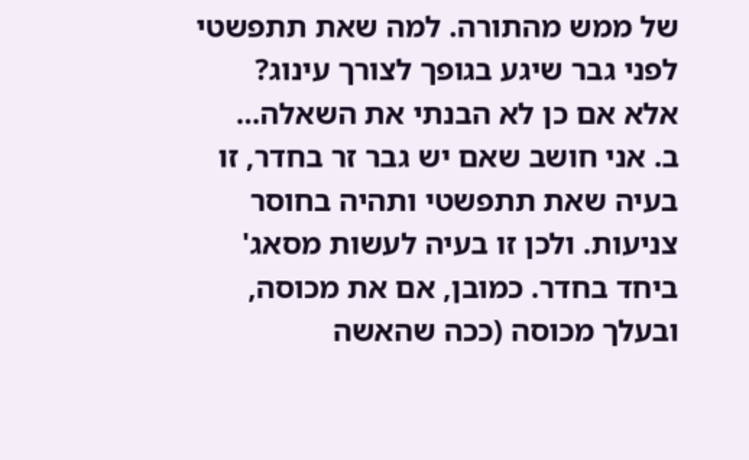של ממש מהתורה. למה שאת תתפשטי לפני גבר שיגע בגופך לצורך עינוג? אלא אם כן לא הבנתי את השאלה...
ב. אני חושב שאם יש גבר זר בחדר, זו בעיה שאת תתפשטי ותהיה בחוסר צניעות. ולכן זו בעיה לעשות מסאג' ביחד בחדר. כמובן, אם את מכוסה, ובעלך מכוסה (ככה שהאשה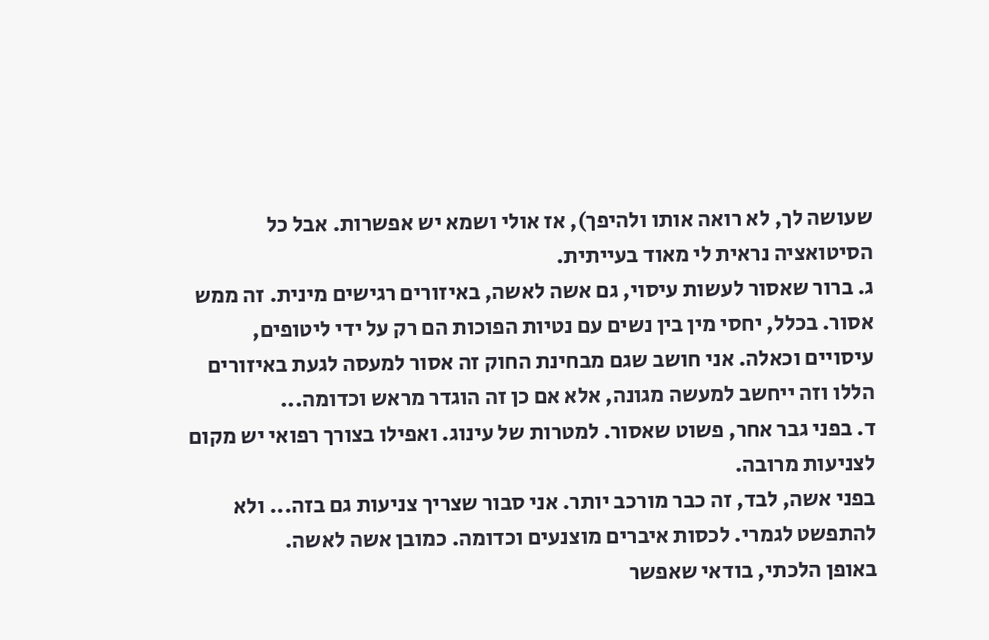שעושה לך, לא רואה אותו ולהיפך), אז אולי ושמא יש אפשרות. אבל כל הסיטואציה נראית לי מאוד בעייתית.
ג. ברור שאסור לעשות עיסוי, גם אשה לאשה, באיזורים רגישים מינית. זה ממש אסור. בכלל, יחסי מין בין נשים עם נטיות הפוכות הם רק על ידי ליטופים, עיסויים וכאלה. אני חושב שגם מבחינת החוק זה אסור למעסה לגעת באיזורים הללו וזה ייחשב למעשה מגונה, אלא אם כן זה הוגדר מראש וכדומה...
ד. בפני גבר אחר, פשוט שאסור. למטרות של עינוג. ואפילו בצורך רפואי יש מקום לצניעות מרובה.
בפני אשה, לבד, זה כבר מורכב יותר. אני סבור שצריך צניעות גם בזה... ולא להתפשט לגמרי. לכסות איברים מוצנעים וכדומה. כמובן אשה לאשה.
באופן הלכתי, בודאי שאפשר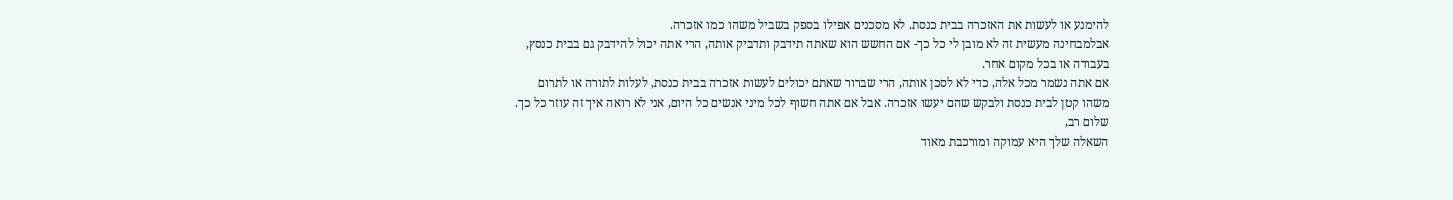להימנע או לעשות את האזכרה בבית כנסת. לא מסכנים אפילו בספק בשביל משהו כמו אזכרה.
אבלמבחינה מעשית זה לא מובן לי כל כך- אם החשש הוא שאתה תידבק ותדביק אותה, הרי אתה יכול להידבק גם בבית כנסץ, בעבודה או בכל מקום אחר.
אם אתה נשמר מכל אלה, כדי לא לסכן אותה, הרי שברור שאתם יכולים לעשות אזכרה בבית כנסת, לעלות לתורה או לתרום משהו קטן לבית כנסת ולבקש שהם יעשו אזכרה. אבל אם אתה חשוף לכל מיני אנשים כל היום, אני לא רואה איך זה עוזר כל כך.
שלום רב,
השאלה שלך היא עמוקה ומורכבת מאוד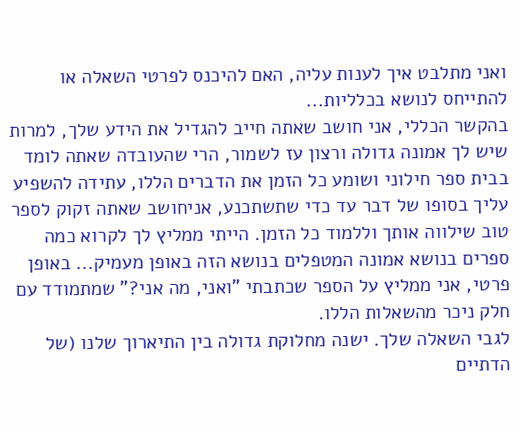ואני מתלבט איך לענות עליה, האם להיכנס לפרטי השאלה או להתייחס לנושא בכלליות...
בהקשר הכללי, אני חושב שאתה חייב להגדיל את הידע שלך, למרות שיש לך אמונה גדולה ורצון עז לשמור, הרי שהעובדה שאתה לומד בבית ספר חילוני ושומע כל הזמן את הדברים הללו, עתידה להשפיע עליך בסופו של דבר עד כדי שתשתכנע, אניחושב שאתה זקוק לספר טוב שילווה אותך וללמוד כל הזמן. הייתי ממליץ לך לקרוא כמה ספרים בנושא אמונה המטפלים בנושא הזה באופן מעמיק... באופן פרטי, אני ממליץ על הספר שכתבתי "ואני, מה אני?" שמתמודד עם חלק ניכר מהשאלות הללו.
לגבי השאלה שלך. ישנה מחלוקת גדולה בין התיארוך שלנו (של הדתיים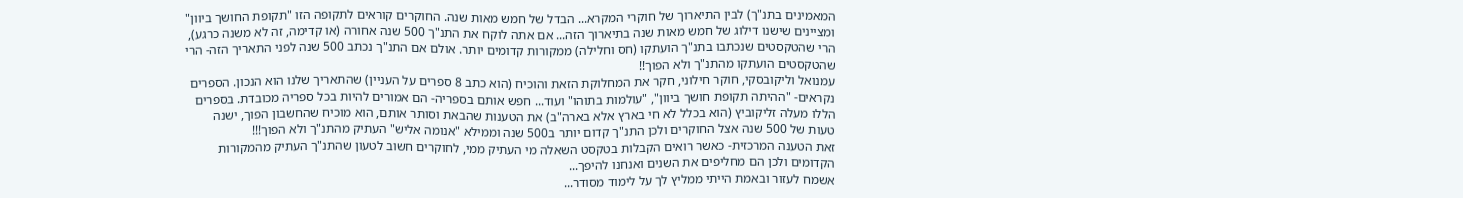המאמינים בתנ"ך) לבין התיארוך של חוקרי המקרא... הבדל של חמש מאות שנה. החוקרים קוראים לתקופה הזו "תקופת החושך ביוון" ומציינים שישנו דילוג של חמש מאות שנה בתיארוך הזה... אם אתה לוקח את התנ"ך 500 שנה אחורה (או קדימה, זה לא משנה כרגע), הרי שהטקסטים שנכתבו בתנ"ך הועתקו (חס וחלילה) ממקורות קדומים יותר. אולם אם התנ"ך נכתב 500 שנה לפני התאריך הזה- הרי שהטקסטים הועתקו מהתנ"ך ולא הפוך!!
עמנואל וליקובסקי, חוקר חילוני, חקר את המחלוקת הזאת והוכיח (הוא כתב 8 ספרים על העניין) שהתאריך שלנו הוא הנכון. הספרים נקראים- "ההיתה תקופת חושך ביוון", "עולמות בתוהו" ועוד... חפש אותם בספריה- הם אמורים להיות בכל ספריה מכובדת. בספרים הללו מעלה זליקוביץ (הוא בכלל לא חי בארץ אלא בארה"ב) את הטענות שהבאת וסותר אותם, הוא מוכיח שהחשבון הפוך, ישנה טעות של 500 שנה אצל החוקרים ולכן התנ"ך קדום יותר ב500 שנה וממילא "אנומה אליש" העתיק מהתנ"ך ולא הפוך!!!
זאת הטענה המרכזית- כאשר רואים הקבלות בטקסט השאלה מי העתיק ממי, לחוקרים חשוב לטעון שהתנ"ך העתיק מהמקורות הקדומים ולכן הם מחליפים את השנים ואנחנו להיפך...
אשמח לעזור ובאמת הייתי ממליץ לך על לימוד מסודר...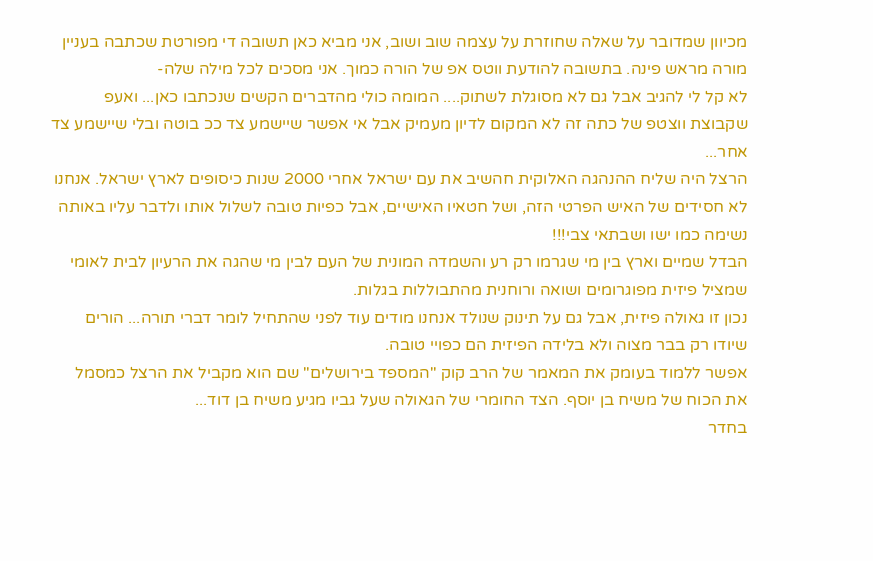מכיוון שמדובר על שאלה שחוזרת על עצמה שוב ושוב, אני מביא כאן תשובה די מפורטת שכתבה בעניין מורה מראש פינה. בתשובה להודעת ווטס אפ של הורה כמוך. אני מסכים לכל מילה שלה-
לא קל לי להגיב אבל גם לא מסוגלת לשתוק.... המומה כולי מהדברים הקשים שנכתבו כאן... ואעפ שקבוצת ווצטפ של כתה זה לא המקום לדיון מעמיק אבל אי אפשר שיישמע צד ככ בוטה ובלי שיישמע צד אחר...
הרצל היה שליח ההנהגה האלוקית חהשיב את עם ישראל אחרי 2000 שנות כיסופים לארץ ישראל. אנחנו לא חסידים של האיש הפרטי הזה, ושל חטאיו האישיים, אבל כפיות טובה לשלול אותו ולדבר עליו באותה נשימה כמו ישו ושבתאי צבי!!!
הבדל שמיים וארץ בין מי שגרמו רק רע והשמדה המונית של העם לבין מי שהגה את הרעיון לבית לאומי שמציל פיזית מפוגרומים ושואה ורוחנית מהתבוללות בגלות.
נכון זו גאולה פיזית, אבל גם על תינוק שנולד אנחנו מודים עוד לפני שהתחיל לומר דברי תורה... הורים שיודו רק בבר מצוה ולא בלידה הפיזית הם כפויי טובה.
אפשר ללמוד בעומק את המאמר של הרב קוק "המספד בירושלים" שם הוא מקביל את הרצל כמסמל את הכוח של משיח בן יוסף. הצד החומרי של הגאולה שעל גביו מגיע משיח בן דוד...
בחדר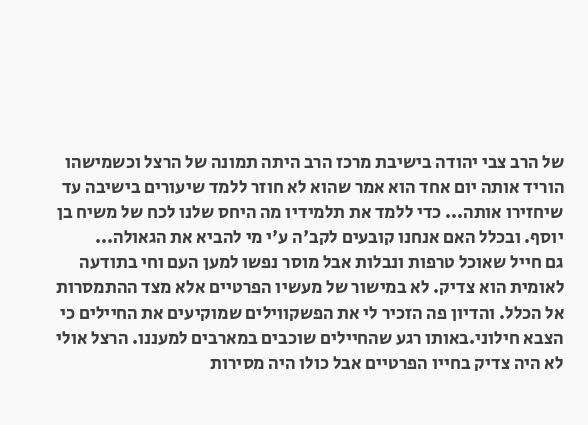של הרב צבי יהודה בישיבת מרכז הרב היתה תמונה של הרצל וכשמישהו הוריד אותה יום אחד הוא אמר שהוא לא חוזר ללמד שיעורים בישיבה עד שיחזירו אותה... כדי ללמד את תלמידיו מה היחס שלנו לכח של משיח בן יוסף. ובכלל האם אנחנו קובעים לקב'ה ע'י מי להביא את הגאולה...
גם חייל שאוכל טרפות ונבלות אבל מוסר נפשו למען העם וחי בתודעה לאומית הוא צדיק. לא במישור של מעשיו הפרטיים אלא מצד ההתמסרות אל הכלל. והדיון פה הזכיר לי את הפשקווילים שמוקיעים את החיילים כי הצבא חילוני.באותו רגע שהחיילים שוכבים במארבים למעננו. הרצל אולי לא היה צדיק בחייו הפרטיים אבל כולו היה מסירות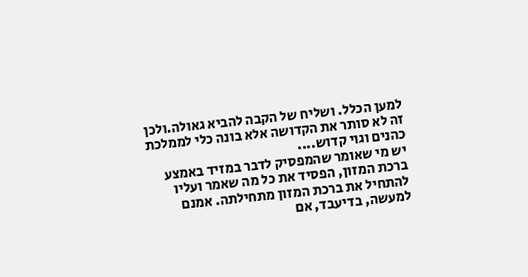למען הכלל. ושליח של הקבה להביא גאולה.ולכן זה לא סותר את הקדושה אלא בונה כלי לממלכת כהנים וגוי קדוש....
יש מי שאומר שהמפסיק לדבר במזיד באמצע ברכת המזון, הפסיד את כל מה שאמר ועליו להתחיל את ברכת המזון מתחילתה. אמנם למעשה, בדיעבד, אם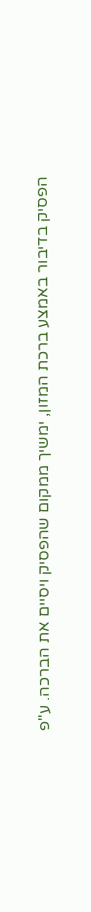הפסיק בדיבור באמצע ברכת המזון, ימשיך ממקום שהפסיק ויסיים את הברכה. ע"פ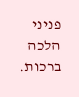פניני הלכה ברכות.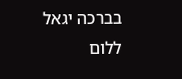בברכה יגאל ללום